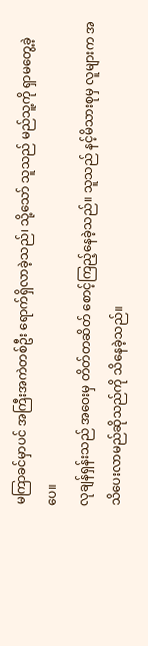မကြာခင်မှာပင် အကြီးအကဲတစ်ဦး ရောက်ရှိလာခဲ့သည်၊ သို့သော် သူသည် မည်သူ့ကို ရှာမတွေ့ခဲ့ပေ။
လုချန်ရှန်းသည် အဝေးမှ တိတ်တဆိတ် စောင့်ကြည့်နေခဲ့သည်။ သူသည် နင့်မိသားစုမှ လူများက အသိပေးလာမည်ဆိုသည်ကို သိနေခဲ့သည်။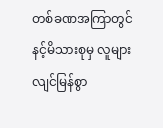တစ်ခဏအကြာတွင် နင့်မိသားစုမှ လူများ လျင်မြန်စွာ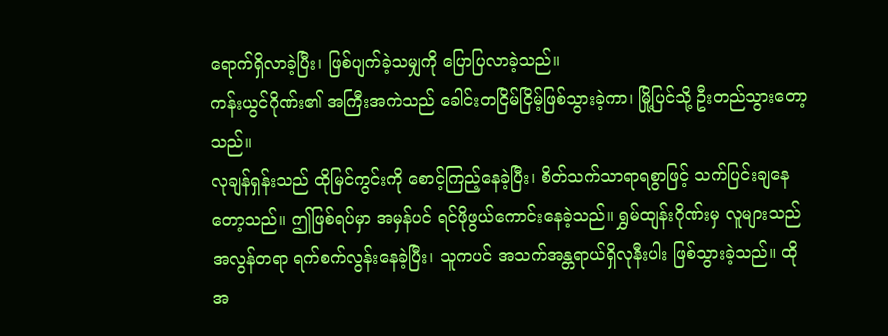ရောက်ရှိလာခဲ့ပြီး၊ ဖြစ်ပျက်ခဲ့သမျှကို ပြောပြလာခဲ့သည်။
ကန်းယွင်ဂိုဏ်း၏ အကြီးအကဲသည် ခေါင်းတငြိမ်ငြိမ့်ဖြစ်သွားခဲ့ကာ၊ မြို့ပြင်သို့ ဦးတည်သွားတော့သည်။
လုချန်ရှန်းသည် ထိုမြင်ကွင်းကို စောင့်ကြည့်နေခဲ့ပြီး၊ စိတ်သက်သာရာရစွာဖြင့် သက်ပြင်းချနေတော့သည်။ ဤဖြစ်ရပ်မှာ အမှန်ပင် ရင်ဖိုဖွယ်ကောင်းနေခဲ့သည်။ ရွှမ်ထျန်းဂိုဏ်းမှ လူများသည် အလွန်တရာ ရက်စက်လွန်းနေခဲ့ပြီး၊ သူကပင် အသက်အန္တရာယ်ရှိလုနီးပါး ဖြစ်သွားခဲ့သည်။ ထိုအ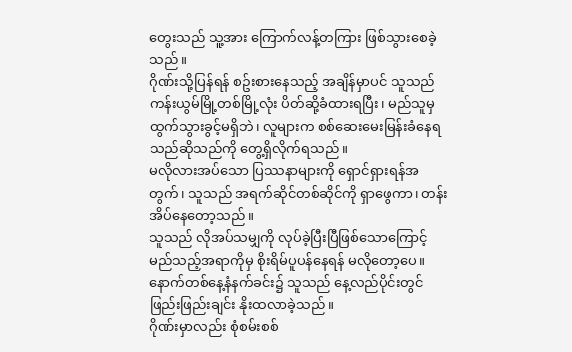တွေးသည် သူ့အား ကြောက်လန့်တကြား ဖြစ်သွားစေခဲ့သည်။
ဂိုဏ်းသို့ပြန်ရန် စဥ်းစားနေသည့် အချိန်မှာပင် သူသည် ကန်းယွမ်မြို့တစ်မြို့လုံး ပိတ်ဆို့ခံထားရပြီး၊ မည်သူမှ ထွက်သွားခွင့်မရှိဘဲ၊ လူများက စစ်ဆေးမေးမြန်းခံနေရသည်ဆိုသည်ကို တွေ့ရှိလိုက်ရသည်။
မလိုလားအပ်သော ပြဿနာများကို ရှောင်ရှားရန်အတွက်၊ သူသည် အရက်ဆိုင်တစ်ဆိုင်ကို ရှာဖွေကာ၊ တန်းအိပ်နေတော့သည်။
သူသည် လိုအပ်သမျှကို လုပ်ခဲ့ပြီးပြီဖြစ်သောကြောင့် မည်သည့်အရာကိုမှ စိုးရိမ်ပူပန်နေရန် မလိုတော့ပေ။
နောက်တစ်နေ့နံနက်ခင်း၌ သူသည် နေ့လည်ပိုင်းတွင် ဖြည်းဖြည်းချင်း နိုးထလာခဲ့သည်။
ဂိုဏ်းမှာလည်း စုံစမ်းစစ်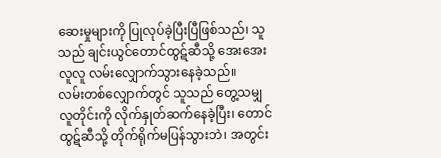ဆေးမှုများကို ပြုလုပ်ခဲ့ပြီးပြီဖြစ်သည်၊ သူသည် ချင်းယွင်တောင်ထွဋ်ဆီသို့ အေးအေးလူလူ လမ်းလျှောက်သွားနေခဲ့သည်။
လမ်းတစ်လျှောက်တွင် သူသည် တွေ့သမျှ လူတိုင်းကို လိုက်နှုတ်ဆက်နေခဲ့ပြီး၊ တောင်ထွဋ်ဆီသို့ တိုက်ရိုက်မပြန်သွားဘဲ၊ အတွင်း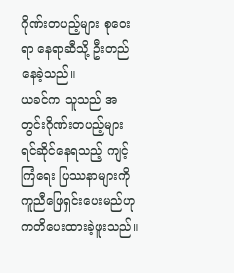ဂိုဏ်းတပည့်များ စုဝေးရာ နေရာဆီသို့ ဦးတည်နေခဲ့သည်။
ယခင်က သူသည် အတွင်းဂိုဏ်းတပည့်များ ရင်ဆိုင်နေရသည့် ကျင့်ကြံရေး ပြဿနာများကို ကူညီဖြေရှင်းပေးမည်ဟု ကတိပေးထားခဲ့ဖူးသည်။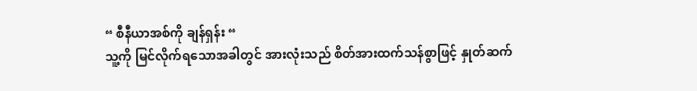“ စီနီယာအစ်ကို ချန်ရှန်း “
သူ့ကို မြင်လိုက်ရသောအခါတွင် အားလုံးသည် စိတ်အားထက်သန်စွာဖြင့် နှုတ်ဆက်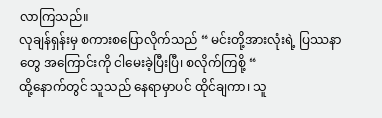လာကြသည်။
လုချန်ရှန်းမှ စကားစပြောလိုက်သည် “ မင်းတို့အားလုံးရဲ့ ပြဿနာတွေ အကြောင်းကို ငါမေးခဲ့ပြီးပြီ၊ စလိုက်ကြစို့ “
ထို့နောက်တွင် သူသည် နေရာမှာပင် ထိုင်ချကာ၊ သူ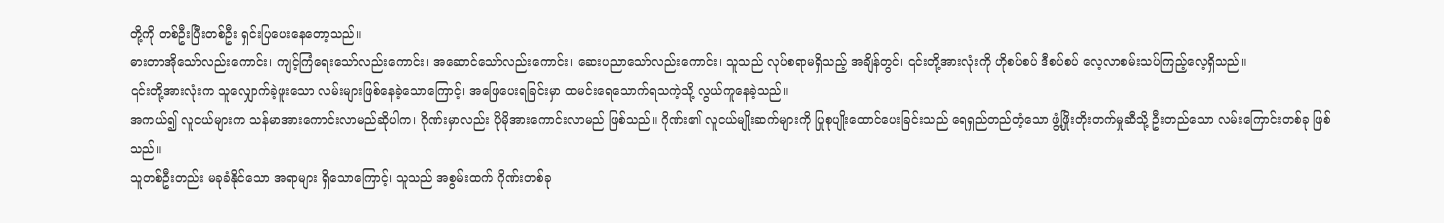တို့ကို တစ်ဦးပြီးတစ်ဦး ရှင်းပြပေးနေတော့သည်။
ဓားတာအိုသော်လည်းကောင်း၊ ကျင့်ကြံရေးသော်လည်းကောင်း၊ အဆောင်သော်လည်းကောင်း၊ ဆေးပညာသော်လည်းကောင်း၊ သူသည် လုပ်စရာမရှိသည့် အချိန်တွင်၊ ၎င်းတို့အားလုံးကို ဟိုစပ်စပ် ဒီစပ်စပ် လေ့လာစမ်းသပ်ကြည့်လေ့ရှိသည်။
၎င်းတို့အားလုံးက သူလျှောက်ခဲ့ဖူးသော လမ်းများဖြစ်နေခဲ့သောကြောင့်၊ အဖြေပေးရခြင်းမှာ ထမင်းရေသောက်ရသကဲ့သို့ လွယ်ကူနေခဲ့သည်။
အကယ်၍ လူငယ်များက သန်မာအားကောင်းလာမည်ဆိုပါက၊ ဂိုဏ်းမှာလည်း ပိုမိုအားကောင်းလာမည် ဖြစ်သည်။ ဂိုဏ်း၏ လူငယ်မျိုးဆက်များကို ပြုစုပျိုးထောင်ပေးခြင်းသည် ရေရှည်တည်တံ့သော ဖွံ့ဖြိုးတိုးတက်မှုဆီသို့ ဦးတည်သော လမ်းကြောင်းတစ်ခု ဖြစ်သည်။
သူတစ်ဦးတည်း မခုခံနိုင်သော အရာများ ရှိသောကြောင့်၊ သူသည် အစွမ်းထက် ဂိုဏ်းတစ်ခု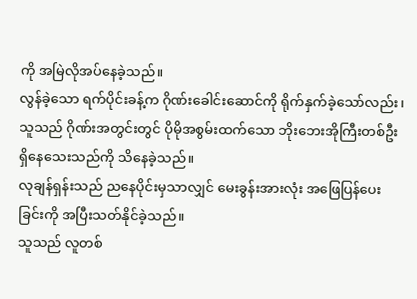ကို အမြဲလိုအပ်နေခဲ့သည်။
လွန်ခဲ့သော ရက်ပိုင်းခန့်က ဂိုဏ်းခေါင်းဆောင်ကို ရိုက်နှက်ခဲ့သော်လည်း၊ သူသည် ဂိုဏ်းအတွင်းတွင် ပိုမိုအစွမ်းထက်သော ဘိုးဘေးအိုကြီးတစ်ဦး ရှိနေသေးသည်ကို သိနေခဲ့သည်။
လုချန်ရှန်းသည် ညနေပိုင်းမှသာလျှင် မေးခွန်းအားလုံး အဖြေပြန်ပေးခြင်းကို အပြီးသတ်နိုင်ခဲ့သည်။
သူသည် လူတစ်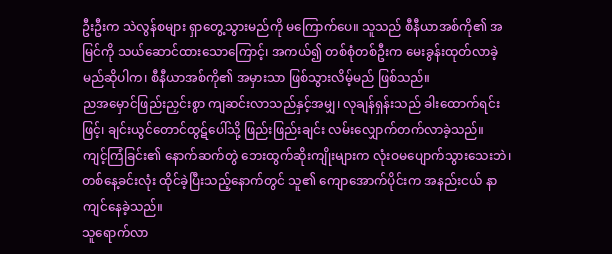ဦးဦးက သဲလွန်စများ ရှာတွေ့သွားမည်ကို မကြောက်ပေ။ သူသည် စီနီယာအစ်ကို၏ အမြင်ကို သယ်ဆောင်ထားသောကြောင့်၊ အကယ်၍ တစ်စုံတစ်ဦးက မေးခွန်းထုတ်လာခဲ့မည်ဆိုပါက၊ စီနီယာအစ်ကို၏ အမှားသာ ဖြစ်သွားလိမ့်မည် ဖြစ်သည်။
ညအမှောင်ဖြည်းညှင်းစွာ ကျဆင်းလာသည်နှင့်အမျှ၊ လုချန်ရှန်းသည် ခါးထောက်ရင်းဖြင့်၊ ချင်းယွင်တောင်ထွဋ်ပေါ်သို့ ဖြည်းဖြည်းချင်း လမ်းလျှောက်တက်လာခဲ့သည်။
ကျင့်ကြံခြင်း၏ နောက်ဆက်တွဲ ဘေးထွက်ဆိုးကျိုးများက လုံးဝမပျောက်သွားသေးဘဲ၊ တစ်နေ့ခင်းလုံး ထိုင်ခဲ့ပြီးသည့်နောက်တွင် သူ၏ ကျောအောက်ပိုင်းက အနည်းငယ် နာကျင်နေခဲ့သည်။
သူရောက်လာ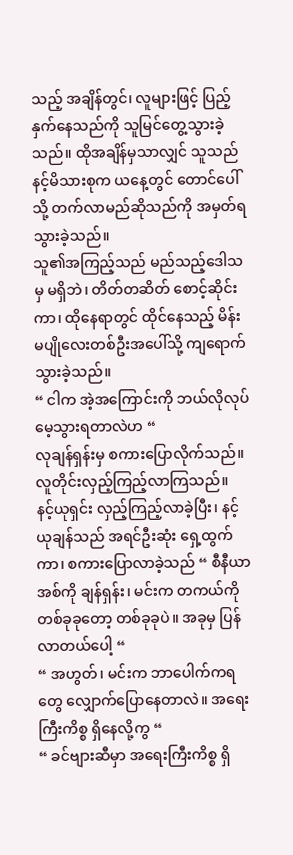သည့် အချိန်တွင်၊ လူများဖြင့် ပြည့်နှက်နေသည်ကို သူမြင်တွေ့သွားခဲ့သည်။ ထိုအချိန်မှသာလျှင် သူသည် နင့်မိသားစုက ယနေ့တွင် တောင်ပေါ်သို့ တက်လာမည်ဆိုသည်ကို အမှတ်ရသွားခဲ့သည်။
သူ၏အကြည့်သည် မည်သည့်ဒေါသမှ မရှိဘဲ၊ တိတ်တဆိတ် စောင့်ဆိုင်းကာ၊ ထိုနေရာတွင် ထိုင်နေသည့် မိန်းမပျိုလေးတစ်ဦးအပေါ်သို့ ကျရောက်သွားခဲ့သည်။
“ ငါက အဲ့အကြောင်းကို ဘယ်လိုလုပ် မေ့သွားရတာလဲဟ “
လုချန်ရှန်းမှ စကားပြောလိုက်သည်။
လူတိုင်းလှည့်ကြည့်လာကြသည်။
နင့်ယုရှင်း လှည့်ကြည့်လာခဲ့ပြီး၊ နင့်ယုချန်သည် အရင်ဦးဆုံး ရှေ့ထွက်ကာ၊ စကားပြောလာခဲ့သည် “ စီနီယာအစ်ကို ချန်ရှန်း၊ မင်းက တကယ်ကို တစ်ခုခုတော့ တစ်ခုခုပဲ။ အခုမှ ပြန်လာတယ်ပေါ့ “
“ အဟွတ်၊ မင်းက ဘာပေါက်ကရတွေ လျှောက်ပြောနေတာလဲ။ အရေးကြီးကိစ္စ ရှိနေလို့ကွ “
“ ခင်ဗျားဆီမှာ အရေးကြီးကိစ္စ ရှိ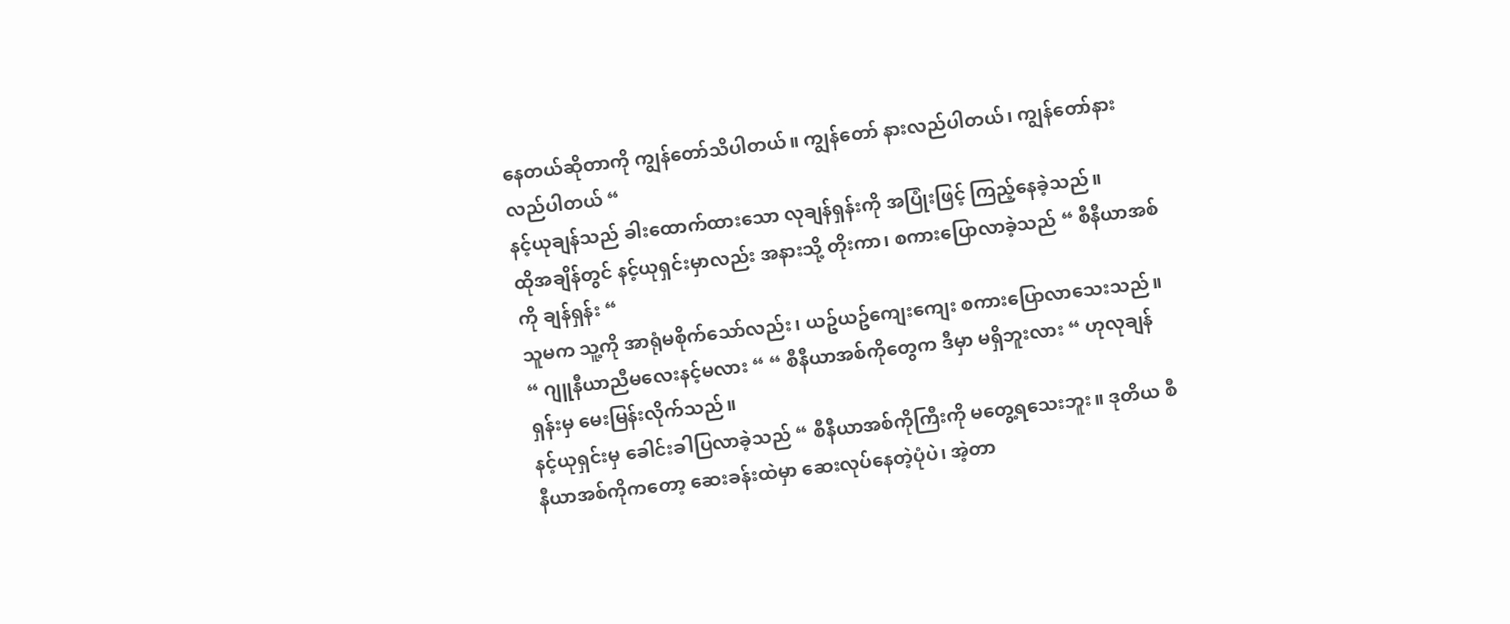နေတယ်ဆိုတာကို ကျွန်တော်သိပါတယ်။ ကျွန်တော် နားလည်ပါတယ်၊ ကျွန်တော်နားလည်ပါတယ် “
နင့်ယုချန်သည် ခါးထောက်ထားသော လုချန်ရှန်းကို အပြုံးဖြင့် ကြည့်နေခဲ့သည်။
ထိုအချိန်တွင် နင့်ယုရှင်းမှာလည်း အနားသို့ တိုးကာ၊ စကားပြောလာခဲ့သည် “ စီနီယာအစ်ကို ချန်ရှန်း “
သူမက သူ့ကို အာရုံမစိုက်သော်လည်း၊ ယဥ်ယဥ်ကျေးကျေး စကားပြောလာသေးသည်။
“ ဂျူနီယာညီမလေးနင့်မလား “ “ စီနီယာအစ်ကိုတွေက ဒီမှာ မရှိဘူးလား “ ဟုလုချန်ရှန်းမှ မေးမြန်းလိုက်သည်။
နင့်ယုရှင်းမှ ခေါင်းခါပြလာခဲ့သည် “ စီနီယာအစ်ကိုကြီးကို မတွေ့ရသေးဘူး။ ဒုတိယ စီနီယာအစ်ကိုကတော့ ဆေးခန်းထဲမှာ ဆေးလုပ်နေတဲ့ပုံပဲ၊ အဲ့တာ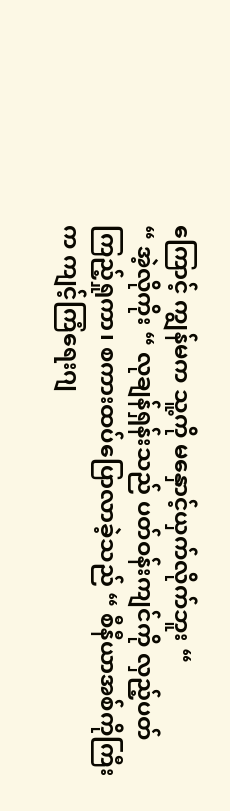ကြောင့် ကျွန်မက သူ့ကို မနှောင့်ယှက်လိုက်ဘူး “
“ အဲ့လိုကိုး “ လုချန်ရှန်းသည် ပတ်ဝန်းကျင်ကို လှည့်ပတ်ကြည့်ရှုကာ၊ စကားထပ်ပြောလာခဲ့သည် “ စီနီယာအစ်ကိုကြီးက ကျင့်ကြံရေးဂျ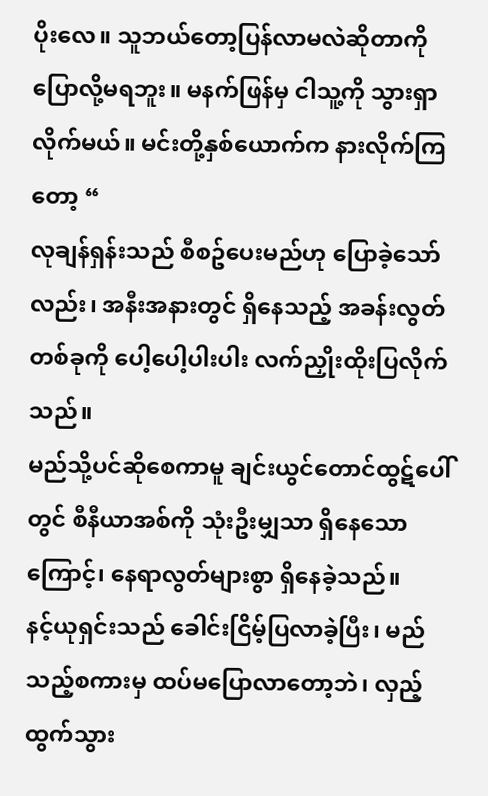ပိုးလေ။ သူဘယ်တော့ပြန်လာမလဲဆိုတာကို ပြောလို့မရဘူး။ မနက်ဖြန်မှ ငါသူ့ကို သွားရှာလိုက်မယ်။ မင်းတို့နှစ်ယောက်က နားလိုက်ကြတော့ “
လုချန်ရှန်းသည် စီစဥ်ပေးမည်ဟု ပြောခဲ့သော်လည်း၊ အနီးအနားတွင် ရှိနေသည့် အခန်းလွတ်တစ်ခုကို ပေါ့ပေါ့ပါးပါး လက်ညှိုးထိုးပြလိုက်သည်။
မည်သို့ပင်ဆိုစေကာမူ ချင်းယွင်တောင်ထွဋ်ပေါ်တွင် စီနီယာအစ်ကို သုံးဦးမျှသာ ရှိနေသောကြောင့်၊ နေရာလွတ်များစွာ ရှိနေခဲ့သည်။
နင့်ယုရှင်းသည် ခေါင်းငြိမ့်ပြလာခဲ့ပြီး၊ မည်သည့်စကားမှ ထပ်မပြောလာတော့ဘဲ၊ လှည့်ထွက်သွား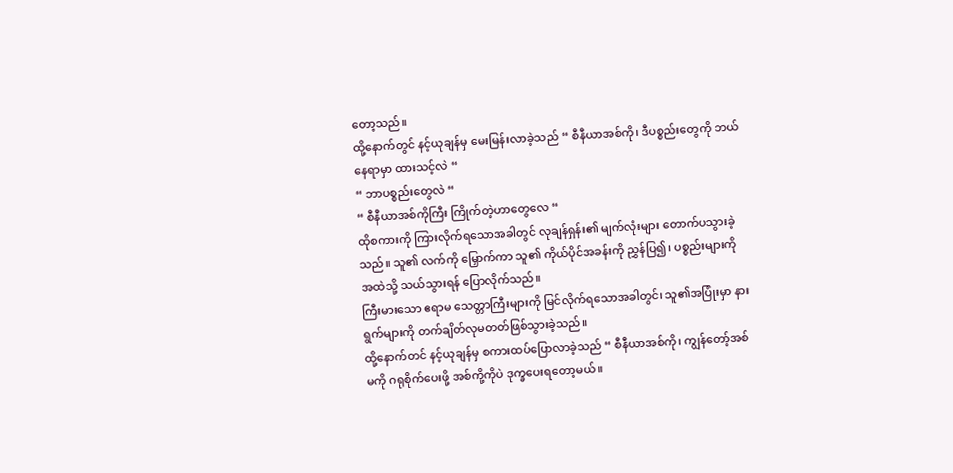တော့သည်။
ထို့နောက်တွင် နင့်ယုချန်မှ မေးမြန်းလာခဲ့သည် “ စီနီယာအစ်ကို၊ ဒီပစ္စည်းတွေကို ဘယ်နေရာမှာ ထားသင့်လဲ “
“ ဘာပစ္စည်းတွေလဲ “
“ စီနီယာအစ်ကိုကြီး ကြိုက်တဲ့ဟာတွေလေ “
ထိုစကားကို ကြားလိုက်ရသောအခါတွင် လုချန်ရှန်း၏ မျက်လုံးများ တောက်ပသွားခဲ့သည်။ သူ၏ လက်ကို မြှောက်ကာ သူ၏ ကိုယ်ပိုင်အခန်းကို ညွှန်ပြ၍၊ ပစ္စည်းများကို အထဲသို့ သယ်သွားရန် ပြောလိုက်သည်။
ကြီးမားသော ဧရာမ သေတ္တာကြီးများကို မြင်လိုက်ရသောအခါတွင်၊ သူ၏အပြုံးမှာ နားရွက်များကို တက်ချိတ်လုမတတ်ဖြစ်သွားခဲ့သည်။
ထို့နောက်တင် နင့်ယုချန်မှ စကားထပ်ပြောလာခဲ့သည် “ စီနီယာအစ်ကို၊ ကျွန်တော့်အစ်မကို ဂရုစိုက်ပေးဖို့ အစ်ကို့ကိုပဲ ဒုက္ခပေးရတော့မယ်။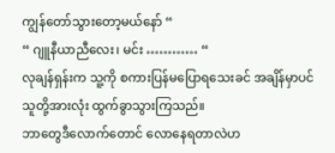ကျွန်တော်သွားတော့မယ်နော် “
“ ဂျူနီယာညီလေး၊ မင်း ………… “
လုချန်ရှန်းက သူ့ကို စကားပြန်မပြောရသေးခင် အချိန်မှာပင် သူတို့အားလုံး ထွက်ခွာသွားကြသည်။
ဘာတွေဒီလောက်တောင် လောနေရတာလဲဟ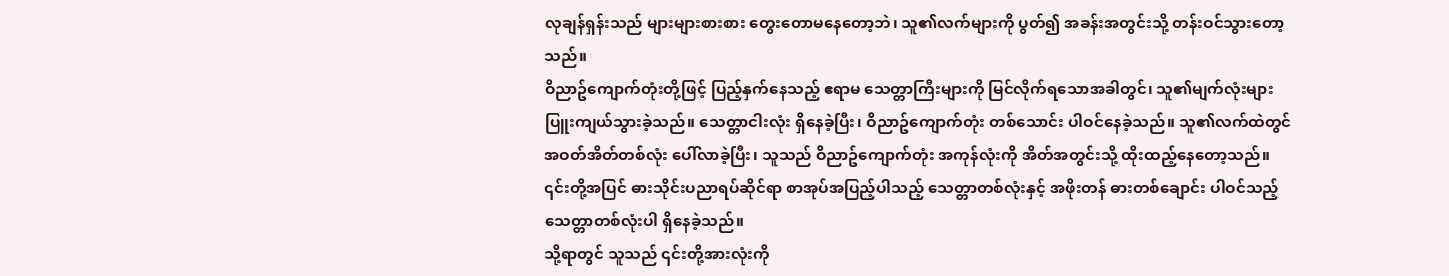လုချန်ရှန်းသည် များများစားစား တွေးတောမနေတော့ဘဲ၊ သူ၏လက်များကို ပွတ်၍ အခန်းအတွင်းသို့ တန်းဝင်သွားတော့သည်။
ဝိညာဥ်ကျောက်တုံးတို့ဖြင့် ပြည့်နှက်နေသည့် ဧရာမ သေတ္တာကြီးများကို မြင်လိုက်ရသောအခါတွင်၊ သူ၏မျက်လုံးများ ပြူးကျယ်သွားခဲ့သည်။ သေတ္တာငါးလုံး ရှိနေခဲ့ပြီး၊ ဝိညာဥ်ကျောက်တုံး တစ်သောင်း ပါဝင်နေခဲ့သည်။ သူ၏လက်ထဲတွင် အဝတ်အိတ်တစ်လုံး ပေါ်လာခဲ့ပြီး၊ သူသည် ဝိညာဥ်ကျောက်တုံး အကုန်လုံးကို အိတ်အတွင်းသို့ ထိုးထည့်နေတော့သည်။
၎င်းတို့အပြင် ဓားသိုင်းပညာရပ်ဆိုင်ရာ စာအုပ်အပြည့်ပါသည့် သေတ္တာတစ်လုံးနှင့် အဖိုးတန် ဓားတစ်ချောင်း ပါဝင်သည့် သေတ္တာတစ်လုံးပါ ရှိနေခဲ့သည်။
သို့ရာတွင် သူသည် ၎င်းတို့အားလုံးကို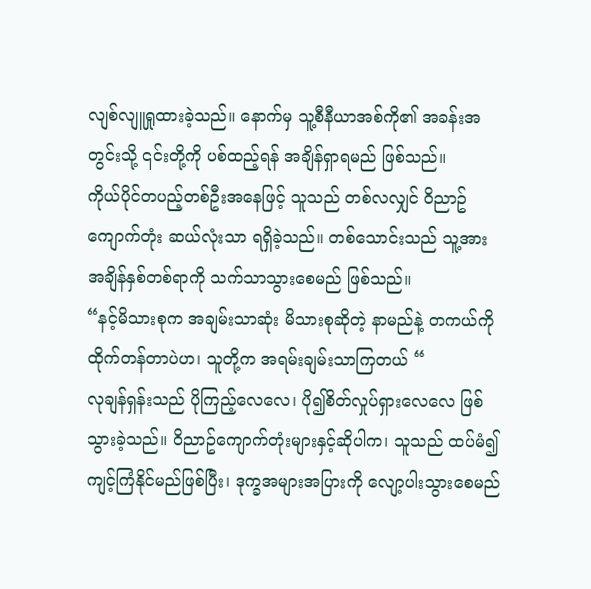လျစ်လျူရှုထားခဲ့သည်။ နောက်မှ သူ့စီနီယာအစ်ကို၏ အခန်းအတွင်းသို့ ၎င်းတို့ကို ပစ်ထည့်ရန် အချိန်ရှာရမည် ဖြစ်သည်။
ကိုယ်ပိုင်တပည့်တစ်ဦးအနေဖြင့် သူသည် တစ်လလျှင် ဝိညာဥ်ကျောက်တုံး ဆယ်လုံးသာ ရရှိခဲ့သည်။ တစ်သောင်းသည် သူ့အား အချိန်နှစ်တစ်ရာကို သက်သာသွားစေမည် ဖြစ်သည်။
“နင့်မိသားစုက အချမ်းသာဆုံး မိသားစုဆိုတဲ့ နာမည်နဲ့ တကယ်ကို ထိုက်တန်တာပဲဟ၊ သူတို့က အရမ်းချမ်းသာကြတယ် “
လုချန်ရှန်းသည် ပိုကြည့်လေလေ၊ ပို၍စိတ်လှုပ်ရှားလေလေ ဖြစ်သွားခဲ့သည်။ ဝိညာဥ်ကျောက်တုံးများနှင့်ဆိုပါက၊ သူသည် ထပ်မံ၍ ကျင့်ကြံနိုင်မည်ဖြစ်ပြီး၊ ဒုက္ခအများအပြားကို လျော့ပါးသွားစေမည်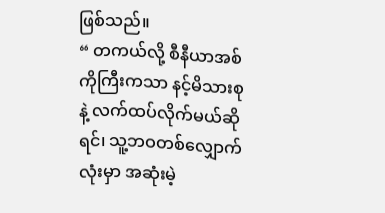ဖြစ်သည်။
“ တကယ်လို့ စီနီယာအစ်ကိုကြီးကသာ နင့်မိသားစုနဲ့ လက်ထပ်လိုက်မယ်ဆိုရင်၊ သူ့ဘဝတစ်လျှောက်လုံးမှာ အဆုံးမဲ့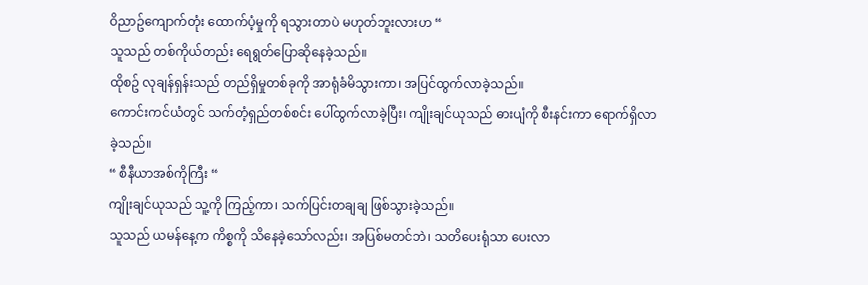ဝိညာဥ်ကျောက်တုံး ထောက်ပံ့မှုကို ရသွားတာပဲ မဟုတ်ဘူးလားဟ “
သူသည် တစ်ကိုယ်တည်း ရေရွတ်ပြောဆိုနေခဲ့သည်။
ထိုစဥ် လုချန်ရှန်းသည် တည်ရှိမှုတစ်ခုကို အာရုံခံမိသွားကာ၊ အပြင်ထွက်လာခဲ့သည်။
ကောင်းကင်ယံတွင် သက်တံ့ရှည်တစ်စင်း ပေါ်ထွက်လာခဲ့ပြီး၊ ကျိုးချင်ယုသည် ဓားပျံကို စီးနင်းကာ ရောက်ရှိလာခဲ့သည်။
“ စီနီယာအစ်ကိုကြီး “
ကျိုးချင်ယုသည် သူ့ကို ကြည့်ကာ၊ သက်ပြင်းတချချ ဖြစ်သွားခဲ့သည်။
သူသည် ယမန်နေ့က ကိစ္စကို သိနေခဲ့သော်လည်း၊ အပြစ်မတင်ဘဲ၊ သတိပေးရုံသာ ပေးလာ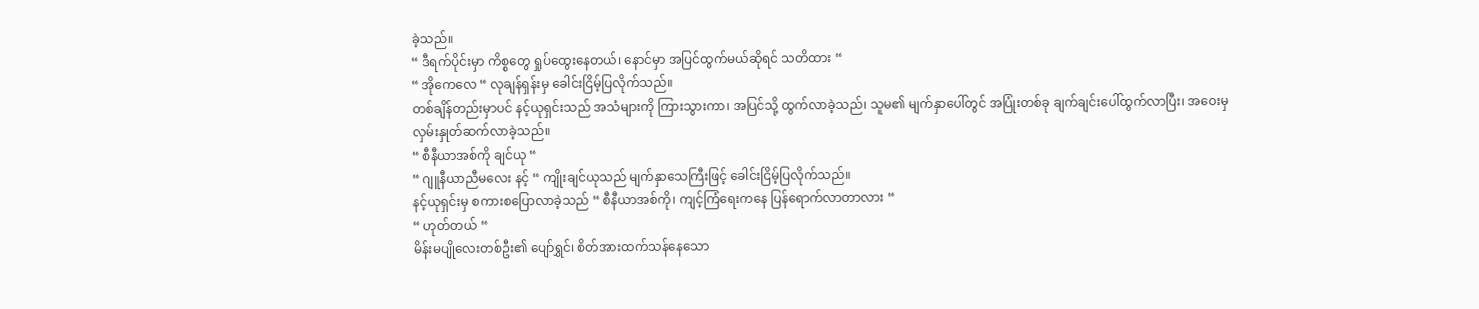ခဲ့သည်။
“ ဒီရက်ပိုင်းမှာ ကိစ္စတွေ ရှုပ်ထွေးနေတယ်၊ နောင်မှာ အပြင်ထွက်မယ်ဆိုရင် သတိထား “
“ အိုကေလေ “ လုချန်ရှန်းမှ ခေါင်းငြိမ့်ပြလိုက်သည်။
တစ်ချိန်တည်းမှာပင် နင့်ယုရှင်းသည် အသံများကို ကြားသွားကာ၊ အပြင်သို့ ထွက်လာခဲ့သည်၊ သူမ၏ မျက်နှာပေါ်တွင် အပြုံးတစ်ခု ချက်ချင်းပေါ်ထွက်လာပြီး၊ အဝေးမှ လှမ်းနှုတ်ဆက်လာခဲ့သည်။
“ စီနီယာအစ်ကို ချင်ယု “
“ ဂျူနီယာညီမလေး နင့် “ ကျိုးချင်ယုသည် မျက်နှာသေကြီးဖြင့် ခေါင်းငြိမ့်ပြလိုက်သည်။
နင့်ယုရှင်းမှ စကားစပြောလာခဲ့သည် “ စီနီယာအစ်ကို၊ ကျင့်ကြံရေးကနေ ပြန်ရောက်လာတာလား “
“ ဟုတ်တယ် “
မိန်းမပျိုလေးတစ်ဦး၏ ပျော်ရွှင်၊ စိတ်အားထက်သန်နေသော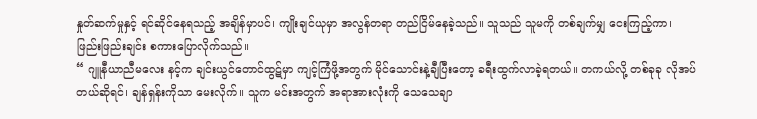နှုတ်ဆက်မှုနှင့် ရင်ဆိုင်နေရသည့် အချိန်မှာပင်၊ ကျိုးချင်ယုမှာ အလွန်တရာ တည်ငြိမ်နေခဲ့သည်။ သူသည် သူမကို တစ်ချက်မျှ ငေးကြည့်ကာ၊ ဖြည်းဖြည်းချင်း စကားပြောလိုက်သည်။
“ ဂျူနီယာညီမလေး နင့်က ချင်းယွင်တောင်ထွဋ်မှာ ကျင့်ကြံဖို့အတွက် မိုင်သောင်းနဲ့ချီပြီးတော့ ခရီးထွက်လာခဲ့ရတယ်။ တကယ်လို့ တစ်ခုခု လိုအပ်တယ်ဆိုရင်၊ ချန်ရှန်းကိုသာ မေးလိုက်။ သူက မင်းအတွက် အရာအားလုံးကို သေသေချာ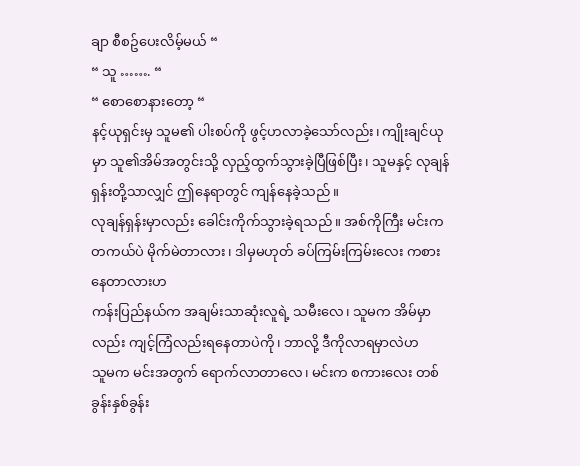ချာ စီစဥ်ပေးလိမ့်မယ် “
“ သူ ……. “
“ စောစောနားတော့ “
နင့်ယုရှင်းမှ သူမ၏ ပါးစပ်ကို ဖွင့်ဟလာခဲ့သော်လည်း၊ ကျိုးချင်ယုမှာ သူ၏အိမ်အတွင်းသို့ လှည့်ထွက်သွားခဲ့ပြီဖြစ်ပြီး၊ သူမနှင့် လုချန်ရှန်းတို့သာလျှင် ဤနေရာတွင် ကျန်နေခဲ့သည်။
လုချန်ရှန်းမှာလည်း ခေါင်းကိုက်သွားခဲ့ရသည်။ အစ်ကိုကြီး မင်းက တကယ်ပဲ မိုက်မဲတာလား၊ ဒါမှမဟုတ် ခပ်ကြမ်းကြမ်းလေး ကစားနေတာလားဟ
ကန်းပြည်နယ်က အချမ်းသာဆုံးလူရဲ့ သမီးလေ၊ သူမက အိမ်မှာလည်း ကျင့်ကြံလည်းရနေတာပဲကို၊ ဘာလို့ ဒီကိုလာရမှာလဲဟ
သူမက မင်းအတွက် ရောက်လာတာလေ၊ မင်းက စကားလေး တစ်ခွန်းနှစ်ခွန်း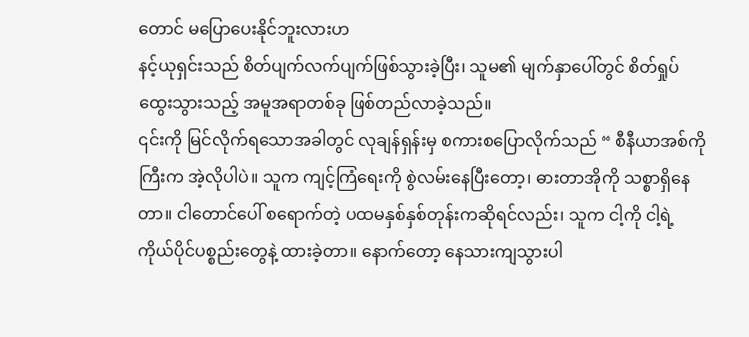တောင် မပြောပေးနိုင်ဘူးလားဟ
နင့်ယုရှင်းသည် စိတ်ပျက်လက်ပျက်ဖြစ်သွားခဲ့ပြီး၊ သူမ၏ မျက်နှာပေါ်တွင် စိတ်ရှုပ်ထွေးသွားသည့် အမူအရာတစ်ခု ဖြစ်တည်လာခဲ့သည်။
၎င်းကို မြင်လိုက်ရသောအခါတွင် လုချန်ရှန်းမှ စကားစပြောလိုက်သည် “ စီနီယာအစ်ကိုကြီးက အဲ့လိုပါပဲ။ သူက ကျင့်ကြံရေးကို စွဲလမ်းနေပြီးတော့၊ ဓားတာအိုကို သစ္စာရှိနေတာ။ ငါတောင်ပေါ် စရောက်တဲ့ ပထမနှစ်နှစ်တုန်းကဆိုရင်လည်း၊ သူက ငါ့ကို ငါ့ရဲ့ ကိုယ်ပိုင်ပစ္စည်းတွေနဲ့ ထားခဲ့တာ။ နောက်တော့ နေသားကျသွားပါ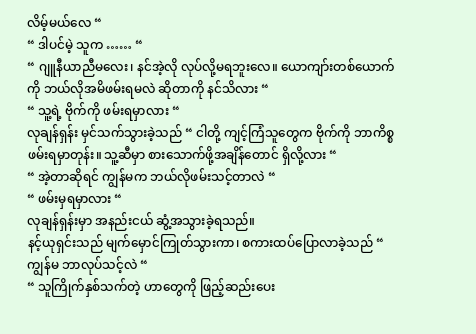လိမ့်မယ်လေ “
“ ဒါပင်မဲ့ သူက …… “
“ ဂျူနီယာညီမလေး၊ နင်အဲ့လို လုပ်လို့မရဘူးလေ။ ယောကျာ်းတစ်ယောက်ကို ဘယ်လိုအမိဖမ်းရမလဲ ဆိုတာကို နင်သိလား “
“ သူ့ရဲ့ ဗိုက်ကို ဖမ်းရမှာလား “
လုချန်ရှန်း မှင်သက်သွားခဲ့သည် “ ငါတို့ ကျင့်ကြံသူတွေက ဗိုက်ကို ဘာကိစ္စဖမ်းရမှာတုန်း။ သူ့ဆီမှာ စားသောက်ဖို့အချိန်တောင် ရှိလို့လား “
“ အဲ့တာဆိုရင် ကျွန်မက ဘယ်လိုဖမ်းသင့်တာလဲ “
“ ဖမ်းမှရမှာလား “
လုချန်ရှန်းမှာ အနည်းငယ် ဆွံ့အသွားခဲ့ရသည်။
နင့်ယုရှင်းသည် မျက်မှောင်ကြုတ်သွားကာ၊ စကားထပ်ပြောလာခဲ့သည် “ ကျွန်မ ဘာလုပ်သင့်လဲ “
“ သူကြိုက်နှစ်သက်တဲ့ ဟာတွေကို ဖြည့်ဆည်းပေး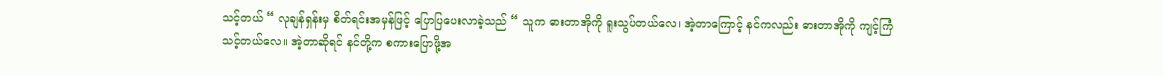သင့်တယ် “ လုချန်ရှန်းမှ စိတ်ရင်းအမှန်ဖြင့် ပြောပြပေးလာခဲ့သည် “ သူက ဓားတာအိုကို ရူးသွပ်တယ်လေ၊ အဲ့တာကြောင့် နင်ကလည်း ဓားတာအိုကို ကျင့်ကြံသင့်တယ်လေ။ အဲ့တာဆိုရင် နင်တို့က စကားပြောဖို့အ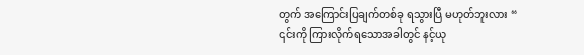တွက် အကြောင်းပြချက်တစ်ခု ရသွားပြီ မဟုတ်ဘူးလား “
၎င်းကို ကြားလိုက်ရသောအခါတွင် နင့်ယု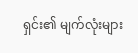ရှင်း၏ မျက်လုံးများ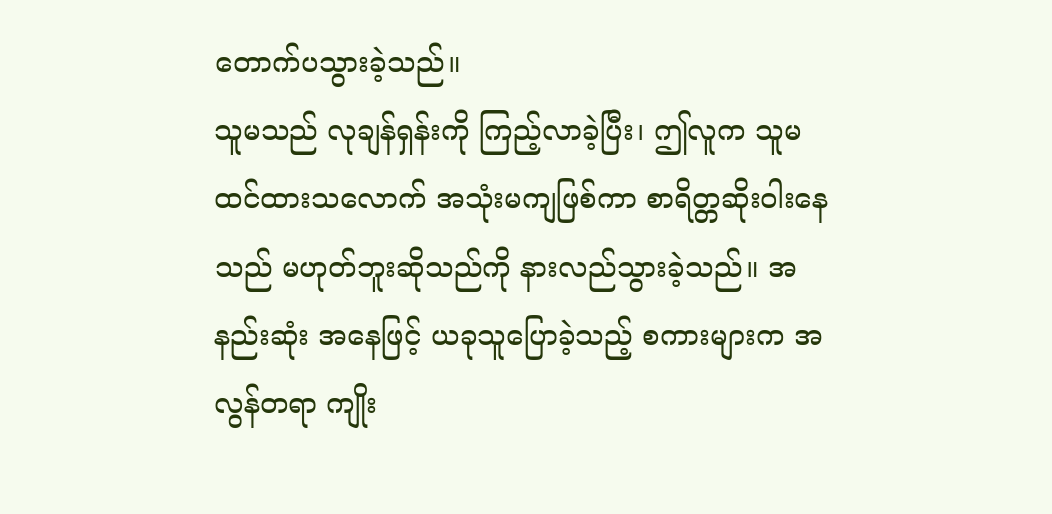တောက်ပသွားခဲ့သည်။
သူမသည် လုချန်ရှန်းကို ကြည့်လာခဲ့ပြီး၊ ဤလူက သူမ ထင်ထားသလောက် အသုံးမကျဖြစ်ကာ စာရိတ္တဆိုးဝါးနေသည် မဟုတ်ဘူးဆိုသည်ကို နားလည်သွားခဲ့သည်။ အနည်းဆုံး အနေဖြင့် ယခုသူပြောခဲ့သည့် စကားများက အလွန်တရာ ကျိုး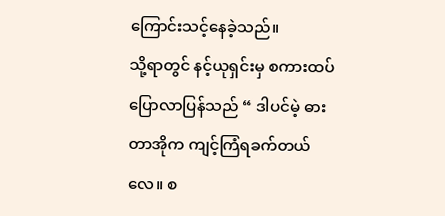ကြောင်းသင့်နေခဲ့သည်။
သို့ရာတွင် နင့်ယုရှင်းမှ စကားထပ်ပြောလာပြန်သည် “ ဒါပင်မဲ့ ဓားတာအိုက ကျင့်ကြံရခက်တယ်လေ။ စ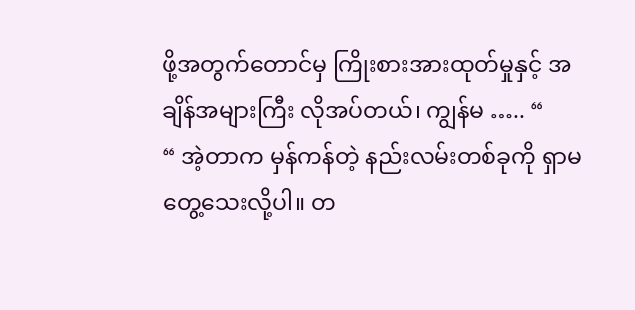ဖို့အတွက်တောင်မှ ကြိုးစားအားထုတ်မှုနှင့် အချိန်အများကြီး လိုအပ်တယ်၊ ကျွန်မ ….. “
“ အဲ့တာက မှန်ကန်တဲ့ နည်းလမ်းတစ်ခုကို ရှာမတွေ့သေးလို့ပါ။ တ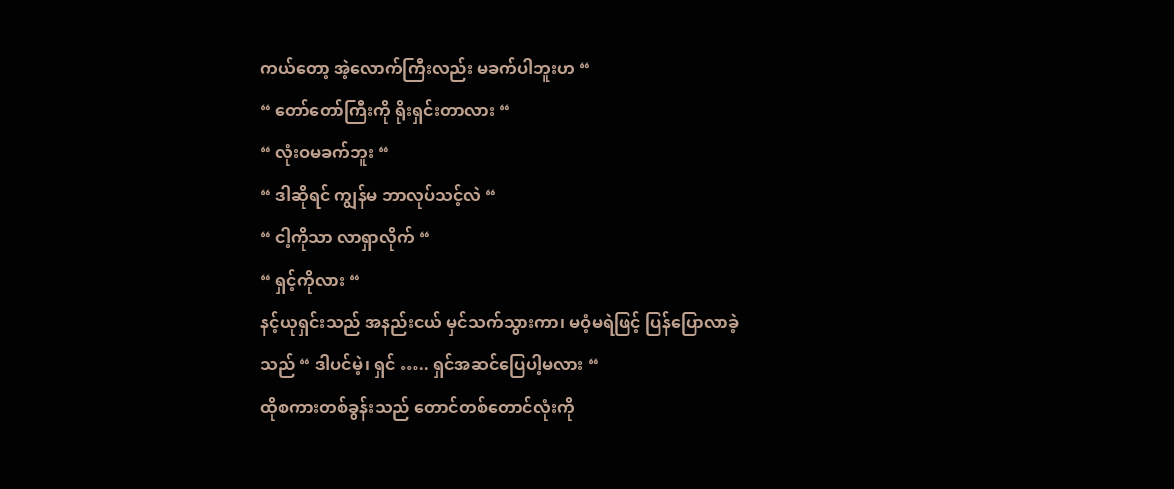ကယ်တော့ အဲ့လောက်ကြီးလည်း မခက်ပါဘူးဟ “
“ တော်တော်ကြီးကို ရိုးရှင်းတာလား “
“ လုံးဝမခက်ဘူး “
“ ဒါဆိုရင် ကျွန်မ ဘာလုပ်သင့်လဲ “
“ ငါ့ကိုသာ လာရှာလိုက် “
“ ရှင့်ကိုလား “
နင့်ယုရှင်းသည် အနည်းငယ် မှင်သက်သွားကာ၊ မဝံ့မရဲဖြင့် ပြန်ပြောလာခဲ့သည် “ ဒါပင်မဲ့၊ ရှင် ….. ရှင်အဆင်ပြေပါ့မလား “
ထိုစကားတစ်ခွန်းသည် တောင်တစ်တောင်လုံးကို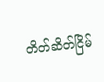တိတ်ဆိတ်ငြိမ်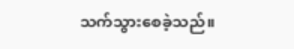သက်သွားစေခဲ့သည်။